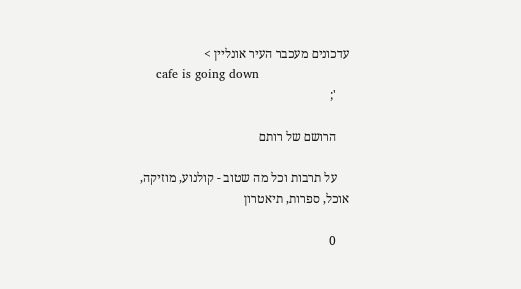עדכונים מעכבר העיר אונליין >
    cafe is going down
    ';

    הרושם של רותם

    על תרבות וכל מה שטוב - קולנוע, מוזיקה, אוכל, ספרות, תיאטרון

    0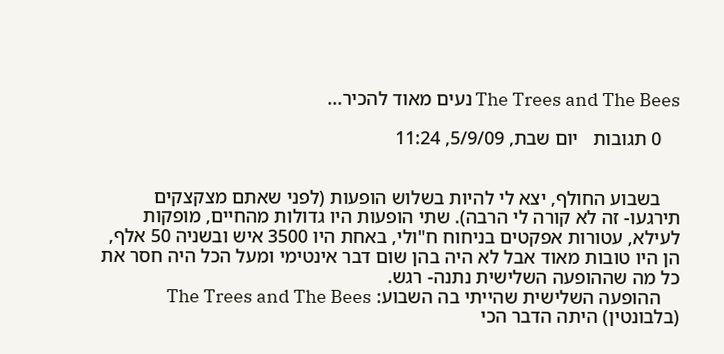The Trees and The Bees נעים מאוד להכיר...

    0 תגובות   יום שבת, 5/9/09, 11:24


    בשבוע החולף, יצא לי להיות בשלוש הופעות (לפני שאתם מצקצקים תירגעו- זה לא קורה לי הרבה). שתי הופעות היו גדולות מהחיים, מופקות לעילא, עטורות אפקטים בניחוח ח"ולי, באחת היו 3500 איש ובשניה 50 אלף, הן היו טובות מאוד אבל לא היה בהן שום דבר אינטימי ומעל הכל היה חסר את כל מה שההופעה השלישית נתנה- רגש.
    ההופעה השלישית שהייתי בה השבוע: The Trees and The Bees (בלבונטין) היתה הדבר הכי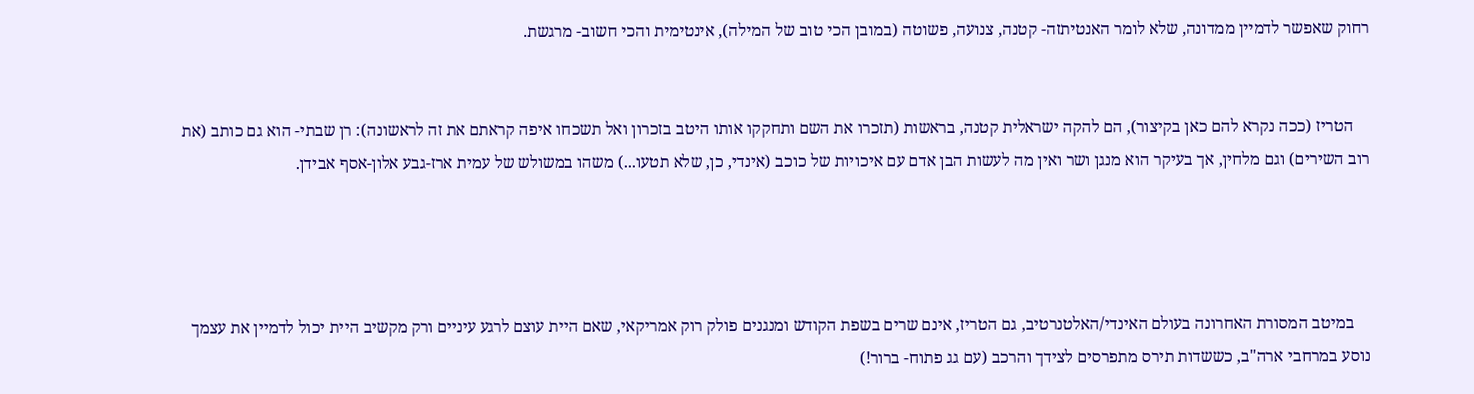רחוק שאפשר לדמיין ממדונה, שלא לומר האנטיתזה- קטנה, צנועה, פשוטה (במובן הכי טוב של המילה), אינטימית והכי חשוב- מרגשת.


    הטריז (ככה נקרא להם כאן בקיצור), הם להקה ישראלית קטנה, בראשות (תזכרו את השם ותחקקו אותו היטב בזכרון ואל תשכחו איפה קראתם את זה לראשונה): רן שבתי- הוא גם כותב (את רוב השירים) וגם מלחין, אך בעיקר הוא מנגן ושר ואין מה לעשות הבן אדם עם איכויות של כוכב (אינדי, כן, שלא תטעו...) משהו במשולש של עמית ארז-גבע אלון-אסף אבידן.




    במיטב המסורת האחרונה בעולם האינדי/האלטנרטיב, גם הטריז, אינם שרים בשפת הקודש ומנגנים פולק רוק אמריקאי, שאם היית עוצם לרגע עיניים ורק מקשיב היית יכול לדמיין את עצמך נוסע במרחבי ארה"ב, כששדות תירס מתפרסים לצידך והרכב (עם גג פתוח- ברור!)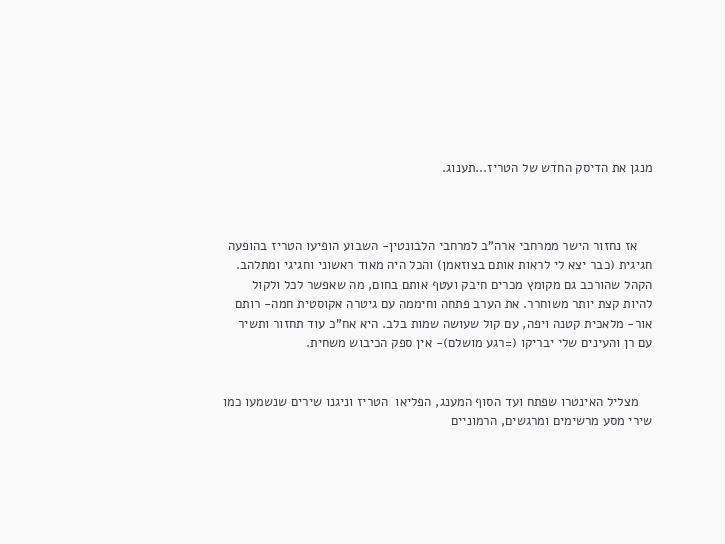מנגן את הדיסק החדש של הטריז...תענוג.



    אז נחזור הישר ממרחבי ארה"ב למרחבי הלבונטין- השבוע הופיעו הטריז בהופעה חגיגית (כבר יצא לי לראות אותם בצוזאמן) והכל היה מאוד ראשוני וחגיגי ומתלהב. הקהל שהורכב גם מקומץ מכרים חיבק ועטף אותם בחום, מה שאפשר לכל ולקול להיות קצת יותר משוחרר. את הערב פתחה וחיממה עם גיטרה אקוסטית חמה- רותם אור- מלאכית קטנה ויפה, עם קול שעושה שמות בלב. היא אח"כ עוד תחזור ותשיר עם רן והעינים שלי יבריקו (=רגע מושלם)- אין ספק הכיבוש משחית.


    מצליל האינטרו שפתח ועד הסוף המענג, הפליאו  הטריז וניגנו שירים שנשמעו כמו שירי מסע מרשימים ומרגשים, הרמוניים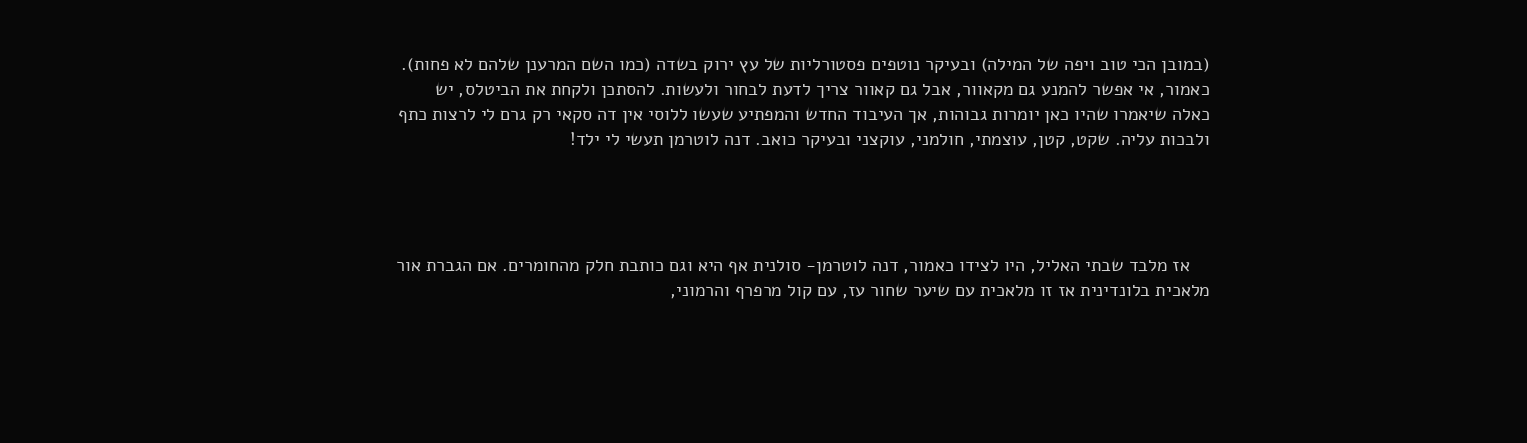(במובן הכי טוב ויפה של המילה) ובעיקר נוטפים פסטורליות של עץ ירוק בשדה (כמו השם המרענן שלהם לא פחות). כאמור, אי אפשר להמנע גם מקאוור, אבל גם קאוור צריך לדעת לבחור ולעשות. להסתכן ולקחת את הביטלס, יש כאלה שיאמרו שהיו כאן יומרות גבוהות, אך העיבוד החדש והמפתיע שעשו ללוסי אין דה סקאי רק גרם לי לרצות כתף ולבכות עליה. שקט, קטן, עוצמתי, חולמני, עוקצני ובעיקר כואב. דנה לוטרמן תעשי לי ילד!




    אז מלבד שבתי האליל, היו לצידו כאמור, דנה לוטרמן- סולנית אף היא וגם כותבת חלק מהחומרים. אם הגברת אור מלאכית בלונדינית אז זו מלאכית עם שיער שחור עז, עם קול מרפרף והרמוני,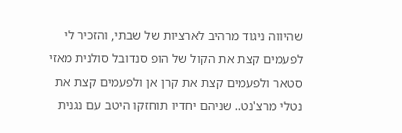שהיווה ניגוד מרהיב לארציות של שבתי, והזכיר לי לפעמים קצת את הקול של הופ סנדובל סולנית מאזי סטאר ולפעמים קצת את קרן אן ולפעמים קצת את נטלי מרצ'נט.. שניהם יחדיו תוחזקו היטב עם נגנית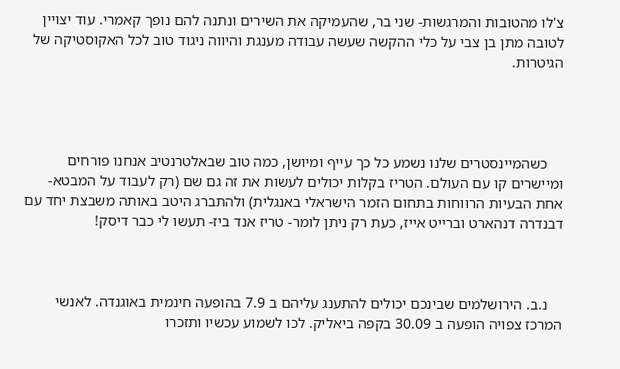צ'לו מהטובות והמרגשות- שני בר, שהעמיקה את השירים ונתנה להם נופך קאמרי. עוד יצויין לטובה מתן בן צבי על כלי ההקשה שעשה עבודה מענגת והיווה ניגוד טוב לכל האקוסטיקה של הגיטרות.




    כשהמיינסטרים שלנו נשמע כל כך עייף ומיושן, כמה טוב שבאלטרנטיב אנחנו פורחים ומיישרים קו עם העולם. הטריז בקלות יכולים לעשות את זה גם שם (רק לעבוד על המבטא- אחת הבעיות הרווחות בתחום הזמר הישראלי באנגלית) ולהתברג היטב באותה משבצת יחד עם דבנדרה דנהארט וברייט אייז, כעת רק ניתן לומר- טריז אנד ביז- תעשו לי כבר דיסק!



    נ.ב. הירושלמים שבינכם יכולים להתענג עליהם ב 7.9 בהופעה חינמית באוגנדה. לאנשי המרכז צפויה הופעה ב 30.09 בקפה ביאליק. לכו לשמוע עכשיו ותזכרו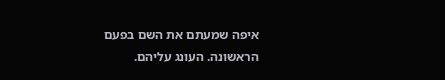איפה שמעתם את השם בפעם הראשונה. העונג עליהם.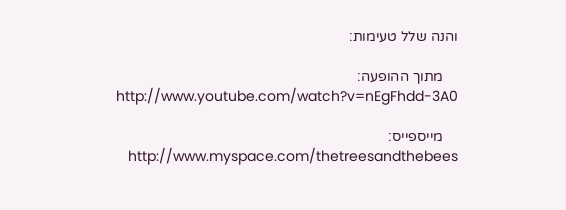והנה שלל טעימות:

    מתוך ההופעה: http://www.youtube.com/watch?v=nEgFhdd-3A0

    מייספייס: http://www.myspace.com/thetreesandthebees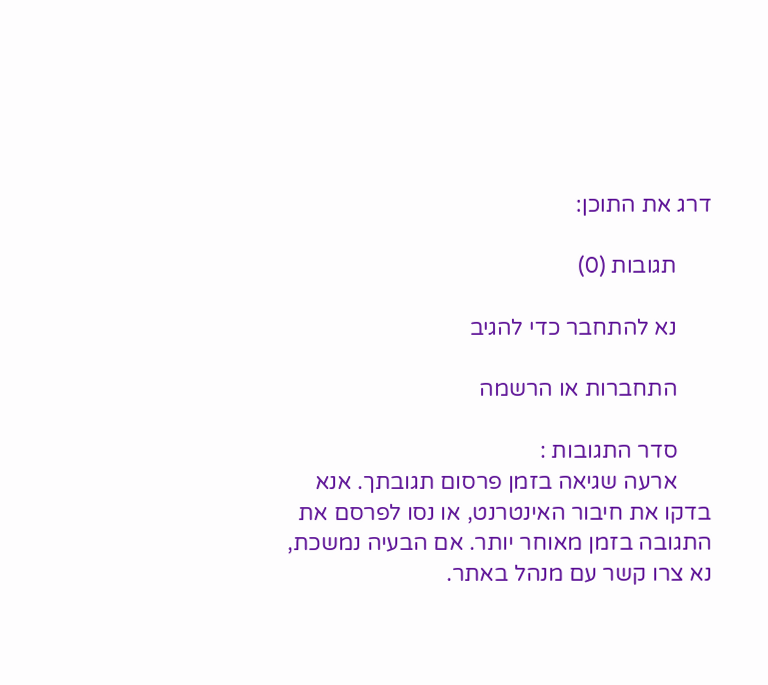דרג את התוכן:

      תגובות (0)

      נא להתחבר כדי להגיב

      התחברות או הרשמה

      סדר התגובות :
      ארעה שגיאה בזמן פרסום תגובתך. אנא בדקו את חיבור האינטרנט, או נסו לפרסם את התגובה בזמן מאוחר יותר. אם הבעיה נמשכת, נא צרו קשר עם מנהל באתר.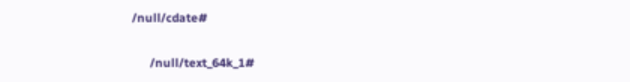/null/cdate#

      /null/text_64k_1#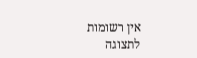אין רשומות לתצוגה